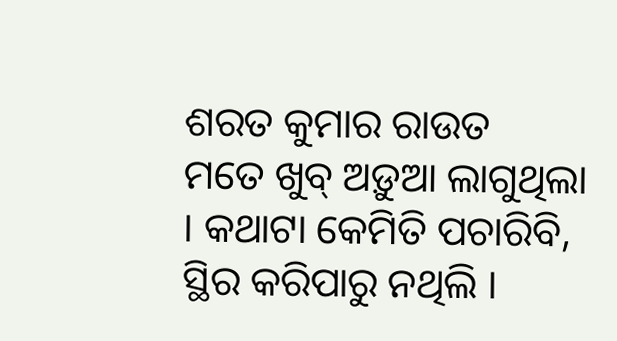ଶରତ କୁମାର ରାଉତ
ମତେ ଖୁବ୍ ଅଡ଼ୁଆ ଲାଗୁଥିଲା । କଥାଟା କେମିତି ପଚାରିବି, ସ୍ଥିର କରିପାରୁ ନଥିଲି ।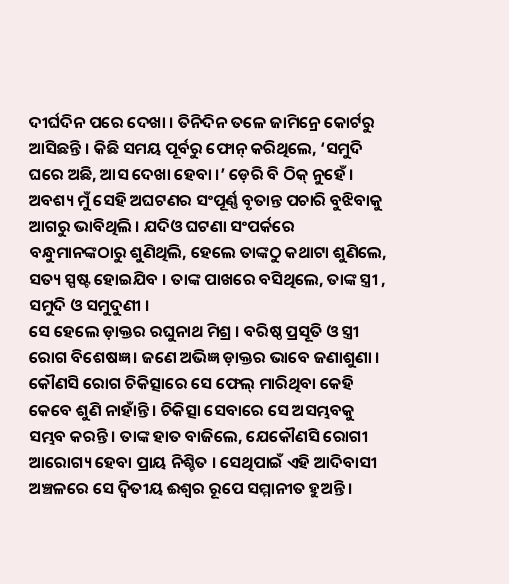ଦୀର୍ଘଦିନ ପରେ ଦେଖା । ତିନିଦିନ ତଳେ ଜାମିନ୍ରେ କୋର୍ଟରୁ ଆସିଛନ୍ତି । କିଛି ସମୟ ପୂର୍ବରୁ ଫୋନ୍ କରିଥିଲେ, ‘ସମୁଦି ଘରେ ଅଛି, ଆସ ଦେଖା ହେବା ।’ ଡ଼େରି ବି ଠିକ୍ ନୁହେଁ । ଅବଶ୍ୟ ମୁଁ ସେହି ଅଘଟଣର ସଂପୂର୍ଣ୍ଣ ବୃତାନ୍ତ ପଚାରି ବୁଝିବାକୁ ଆଗରୁ ଭାବିଥିଲି । ଯଦିଓ ଘଟଣା ସଂପର୍କରେ ବନ୍ଧୁମାନଙ୍କଠାରୁ ଶୁଣିଥିଲି, ହେଲେ ତାଙ୍କଠୁ କଥାଟା ଶୁଣିଲେ, ସତ୍ୟ ସ୍ପଷ୍ଟ ହୋଇଯିବ । ତାଙ୍କ ପାଖରେ ବସିଥିଲେ, ତାଙ୍କ ସ୍ତ୍ରୀ , ସମୁଦି ଓ ସମୁଦୁଣୀ ।
ସେ ହେଲେ ଡ଼ାକ୍ତର ରଘୁନାଥ ମିଶ୍ର । ବରିଷ୍ଠ ପ୍ରସୂତି ଓ ସ୍ତ୍ରୀ ରୋଗ ବିଶେଷଜ୍ଞ । ଜଣେ ଅଭିଜ୍ଞ ଡ଼ାକ୍ତର ଭାବେ ଜଣାଶୁଣା । କୌଣସି ରୋଗ ଚିକିତ୍ସାରେ ସେ ଫେଲ୍ ମାରିଥିବା କେହି କେବେ ଶୁଣି ନାହାଁନ୍ତି । ଚିକିତ୍ସା ସେବାରେ ସେ ଅସମ୍ଭବକୁ ସମ୍ଭବ କରନ୍ତି । ତାଙ୍କ ହାତ ବାଜିଲେ, ଯେକୌଣସି ରୋଗୀ ଆରୋଗ୍ୟ ହେବା ପ୍ରାୟ ନିଶ୍ଚିତ । ସେଥିପାଇଁ ଏହି ଆଦିବାସୀ ଅଞ୍ଚଳରେ ସେ ଦ୍ୱିତୀୟ ଈଶ୍ୱର ରୂପେ ସମ୍ମାନୀତ ହୁଅନ୍ତି ।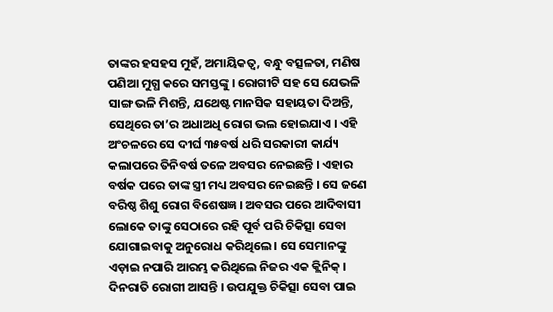ତାଙ୍କର ହସହସ ମୁହଁ, ଅମାୟିକତ୍ୱ, ବନ୍ଧୁ ବତ୍ସଳତା, ମଣିଷ ପଣିଆ ମୁଗ୍ଧ କରେ ସମସ୍ତଙ୍କୁ । ରୋଗୀଟି ସହ ସେ ଯେଭଳି ସାଙ୍ଗ ଭଳି ମିଶନ୍ତି, ଯଥେଷ୍ଟ ମାନସିକ ସହାୟତା ଦିଅନ୍ତି, ସେଥିରେ ତା’ର ଅଧାଅଧି ରୋଗ ଭଲ ହୋଇଯାଏ । ଏହି ଅଂଚଳରେ ସେ ଦୀର୍ଘ ୩୫ବର୍ଷ ଧରି ସରକାରୀ କାର୍ଯ୍ୟ କଲାପରେ ତିନିବର୍ଷ ତଳେ ଅବସର ନେଇଛନ୍ତି । ଏହାର ବର୍ଷକ ପରେ ତାଙ୍କ ସ୍ତ୍ରୀ ମଧ୍ୟ ଅବସର ନେଇଛନ୍ତି । ସେ ଜଣେ ବରିଷ୍ଠ ଶିଶୁ ରୋଗ ବିଶେଷଜ୍ଞ । ଅବସର ପରେ ଆଦିବାସୀ ଲୋକେ ତାଙ୍କୁ ସେଠାରେ ରହି ପୂର୍ବ ପରି ଚିକିତ୍ସା ସେବା ଯୋଗାଇବାକୁ ଅନୁରୋଧ କରିଥିଲେ । ସେ ସେମାନଙ୍କୁ ଏଡ଼ାଇ ନପାରି ଆରମ୍ଭ କରିଥିଲେ ନିଜର ଏକ କ୍ଲିନିକ୍ । ଦିନରାତି ରୋଗୀ ଆସନ୍ତି । ଉପଯୁକ୍ତ ଚିକିତ୍ସା ସେବା ପାଇ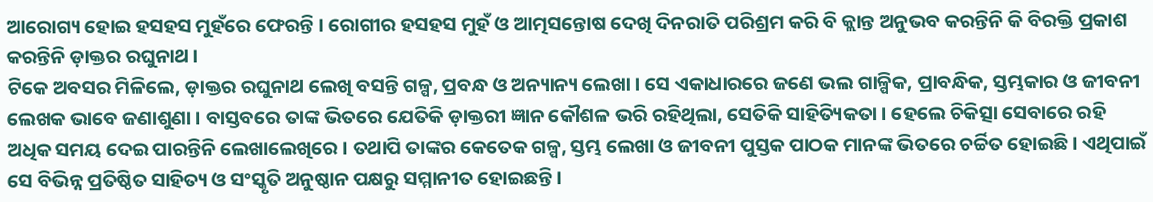ଆରୋଗ୍ୟ ହୋଇ ହସହସ ମୁହଁରେ ଫେରନ୍ତି । ରୋଗୀର ହସହସ ମୁହଁ ଓ ଆତ୍ମସନ୍ତୋଷ ଦେଖି ଦିନରାତି ପରିଶ୍ରମ କରି ବି କ୍ଲାନ୍ତ ଅନୁଭବ କରନ୍ତିନି କି ବିରକ୍ତି ପ୍ରକାଶ କରନ୍ତିନି ଡ଼ାକ୍ତର ରଘୁନାଥ ।
ଟିକେ ଅବସର ମିଳିଲେ, ଡ଼ାକ୍ତର ରଘୁନାଥ ଲେଖି ବସନ୍ତି ଗଳ୍ପ, ପ୍ରବନ୍ଧ ଓ ଅନ୍ୟାନ୍ୟ ଲେଖା । ସେ ଏକାଧାରରେ ଜଣେ ଭଲ ଗାଳ୍ପିକ, ପ୍ରାବନ୍ଧିକ, ସ୍ତମ୍ଭକାର ଓ ଜୀବନୀ ଲେଖକ ଭାବେ ଜଣାଶୁଣା । ବାସ୍ତବରେ ତାଙ୍କ ଭିତରେ ଯେତିକି ଡ଼ାକ୍ତରୀ ଜ୍ଞାନ କୌଶଳ ଭରି ରହିଥିଲା, ସେତିକି ସାହିତ୍ୟିକତା । ହେଲେ ଚିକିତ୍ସା ସେବାରେ ରହି ଅଧିକ ସମୟ ଦେଇ ପାରନ୍ତିନି ଲେଖାଲେଖିରେ । ତଥାପି ତାଙ୍କର କେତେକ ଗଳ୍ପ, ସ୍ତମ୍ଭ ଲେଖା ଓ ଜୀବନୀ ପୁସ୍ତକ ପାଠକ ମାନଙ୍କ ଭିତରେ ଚର୍ଚ୍ଚିତ ହୋଇଛି । ଏଥିପାଇଁ ସେ ବିଭିନ୍ନ ପ୍ରତିଷ୍ଠିତ ସାହିତ୍ୟ ଓ ସଂସ୍କୃତି ଅନୁଷ୍ଠାନ ପକ୍ଷରୁ ସମ୍ମାନୀତ ହୋଇଛନ୍ତି ।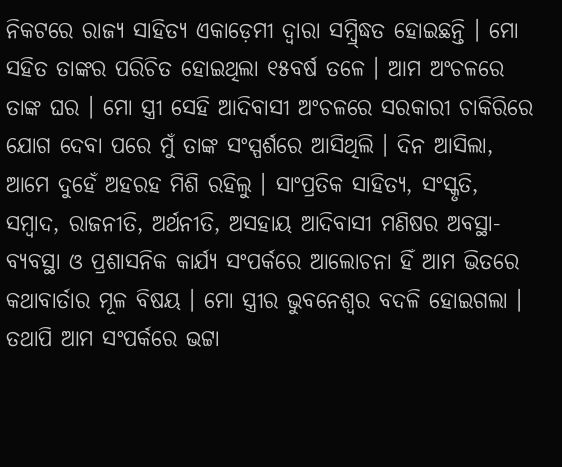ନିକଟରେ ରାଜ୍ୟ ସାହିତ୍ୟ ଏକାଡ଼େମୀ ଦ୍ୱାରା ସମ୍ବ୍ର୍ଦ୍ଧିତ ହୋଇଛନ୍ତି । ମୋ ସହିତ ତାଙ୍କର ପରିଚିତ ହୋଇଥିଲା ୧୫ବର୍ଷ ତଳେ । ଆମ ଅଂଚଳରେ ତାଙ୍କ ଘର । ମୋ ସ୍ତ୍ରୀ ସେହି ଆଦିବାସୀ ଅଂଚଳରେ ସରକାରୀ ଚାକିରିରେ ଯୋଗ ଦେବା ପରେ ମୁଁ ତାଙ୍କ ସଂସ୍ପର୍ଶରେ ଆସିଥିଲି । ଦିନ ଆସିଲା, ଆମେ ଦୁହେଁ ଅହରହ ମିଶି ରହିଲୁ । ସାଂପ୍ରତିକ ସାହିତ୍ୟ, ସଂସ୍କୃତି, ସମ୍ବାଦ, ରାଜନୀତି, ଅର୍ଥନୀତି, ଅସହାୟ ଆଦିବାସୀ ମଣିଷର ଅବସ୍ଥା-ବ୍ୟବସ୍ଥା ଓ ପ୍ରଶାସନିକ କାର୍ଯ୍ୟ ସଂପର୍କରେ ଆଲୋଚନା ହିଁ ଆମ ଭିତରେ କଥାବାର୍ତାର ମୂଳ ବିଷୟ । ମୋ ସ୍ତ୍ରୀର ଭୁବନେଶ୍ୱର ବଦଳି ହୋଇଗଲା । ତଥାପି ଆମ ସଂପର୍କରେ ଭଟ୍ଟା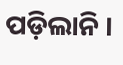ପଡ଼ିଲାନି ।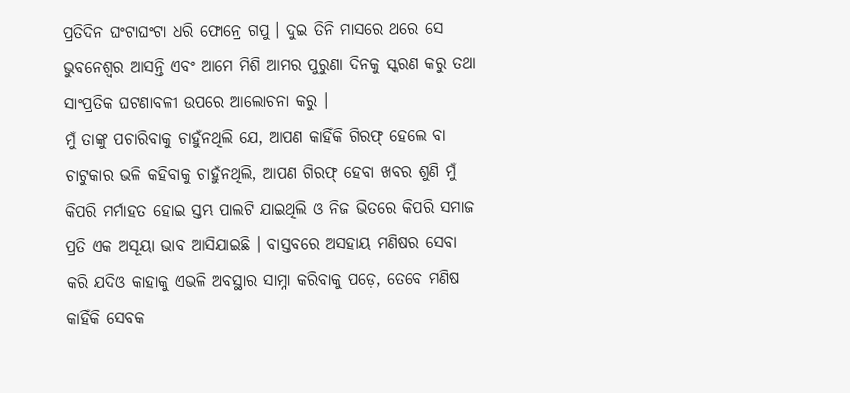ପ୍ରତିଦିନ ଘଂଟାଘଂଟା ଧରି ଫୋନ୍ରେ ଗପୁ । ଦୁଇ ତିନି ମାସରେ ଥରେ ସେ ଭୁବନେଶ୍ୱର ଆସନ୍ତି ଏବଂ ଆମେ ମିଶି ଆମର ପୁରୁଣା ଦିନକୁ ସ୍କରଣ କରୁ ତଥା ସାଂପ୍ରତିକ ଘଟଣାବଳୀ ଉପରେ ଆଲୋଚନା କରୁ ।
ମୁଁ ତାଙ୍କୁ ପଚାରିବାକୁ ଚାହୁଁନଥିଲି ଯେ, ଆପଣ କାହିଁକି ଗିରଫ୍ ହେଲେ ବା ଚାଟୁକାର ଭଳି କହିବାକୁ ଚାହୁଁନଥିଲି, ଆପଣ ଗିରଫ୍ ହେବା ଖବର ଶୁଣି ମୁଁ କିପରି ମର୍ମାହତ ହୋଇ ସ୍ତମ୍ଭ ପାଲଟି ଯାଇଥିଲି ଓ ନିଜ ଭିତରେ କିପରି ସମାଜ ପ୍ରତି ଏକ ଅସୂୟା ଭାବ ଆସିଯାଇଛି । ବାସ୍ତବରେ ଅସହାୟ ମଣିଷର ସେବା କରି ଯଦିଓ କାହାକୁ ଏଭଳି ଅବସ୍ଥାର ସାମ୍ନା କରିବାକୁ ପଡ଼େ, ତେବେ ମଣିଷ କାହିଁକି ସେବକ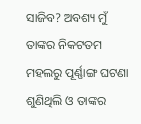ସାଜିବ? ଅବଶ୍ୟ ମୁଁ ତାଙ୍କର ନିକଟତମ ମହଲରୁ ପୂର୍ଣ୍ଣାଙ୍ଗ ଘଟଣା ଶୁଣିଥିଲି ଓ ତାଙ୍କର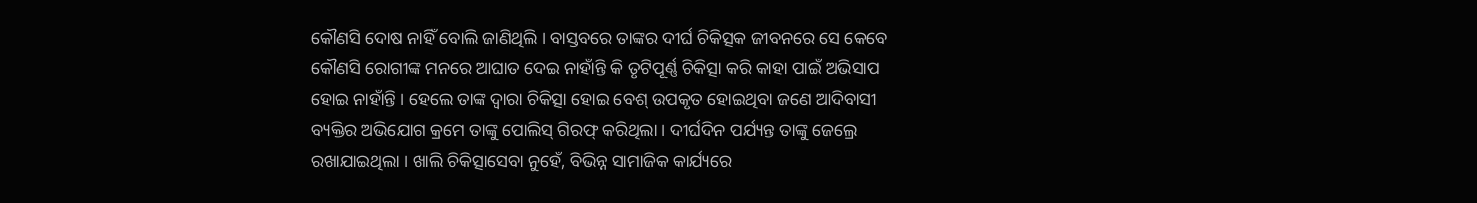କୌଣସି ଦୋଷ ନାହିଁ ବୋଲି ଜାଣିଥିଲି । ବାସ୍ତବରେ ତାଙ୍କର ଦୀର୍ଘ ଚିକିତ୍ସକ ଜୀବନରେ ସେ କେବେ କୌଣସି ରୋଗୀଙ୍କ ମନରେ ଆଘାତ ଦେଇ ନାହାଁନ୍ତି କି ତୃଟିପୂର୍ଣ୍ଣ ଚିକିତ୍ସା କରି କାହା ପାଇଁ ଅଭିସାପ ହୋଇ ନାହାଁନ୍ତି । ହେଲେ ତାଙ୍କ ଦ୍ୱାରା ଚିକିତ୍ସା ହୋଇ ବେଶ୍ ଉପକୃତ ହୋଇଥିବା ଜଣେ ଆଦିବାସୀ ବ୍ୟକ୍ତିର ଅଭିଯୋଗ କ୍ରମେ ତାଙ୍କୁ ପୋଲିସ୍ ଗିରଫ୍ କରିଥିଲା । ଦୀର୍ଘଦିନ ପର୍ଯ୍ୟନ୍ତ ତାଙ୍କୁ ଜେଲ୍ରେ ରଖାଯାଇଥିଲା । ଖାଲି ଚିକିତ୍ସାସେବା ନୁହେଁ, ବିଭିନ୍ନ ସାମାଜିକ କାର୍ଯ୍ୟରେ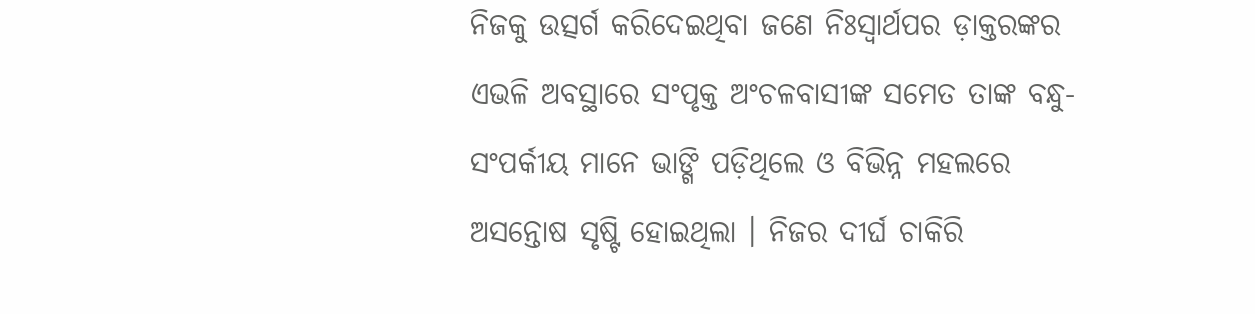ନିଜକୁ ଉତ୍ସର୍ଗ କରିଦେଇଥିବା ଜଣେ ନିଃସ୍ୱାର୍ଥପର ଡ଼ାକ୍ତରଙ୍କର ଏଭଳି ଅବସ୍ଥାରେ ସଂପୃକ୍ତ ଅଂଚଳବାସୀଙ୍କ ସମେତ ତାଙ୍କ ବନ୍ଧୁ-ସଂପର୍କୀୟ ମାନେ ଭାଙ୍ଗି ପଡ଼ିଥିଲେ ଓ ବିଭିନ୍ନ ମହଲରେ ଅସନ୍ତୋଷ ସୃଷ୍ଟି ହୋଇଥିଲା । ନିଜର ଦୀର୍ଘ ଚାକିରି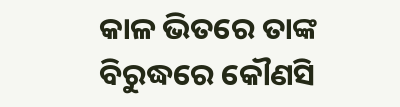କାଳ ଭିତରେ ତାଙ୍କ ବିରୁଦ୍ଧରେ କୌଣସି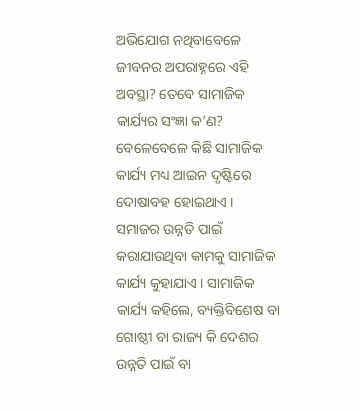ଅଭିଯୋଗ ନଥିବାବେଳେ ଜୀବନର ଅପରାହ୍ନରେ ଏହି ଅବସ୍ଥା? ତେବେ ସାମାଜିକ କାର୍ଯ୍ୟର ସଂଜ୍ଞା କ’ଣ? ବେଳେବେଳେ କିଛି ସାମାଜିକ କାର୍ଯ୍ୟ ମଧ୍ୟ ଆଇନ ଦୃଷ୍ଟିରେ ଦୋଷାବହ ହୋଇଥାଏ । ସମାଜର ଉନ୍ନତି ପାଇଁ କରାଯାଉଥିବା କାମକୁ ସାମାଜିକ କାର୍ଯ୍ୟ କୁହାଯାଏ । ସାମାଜିକ କାର୍ଯ୍ୟ କହିଲେ, ବ୍ୟକ୍ତିବିଶେଷ ବା ଗୋଷ୍ଠୀ ବା ରାଜ୍ୟ କି ଦେଶର ଉନ୍ନତି ପାଇଁ ବା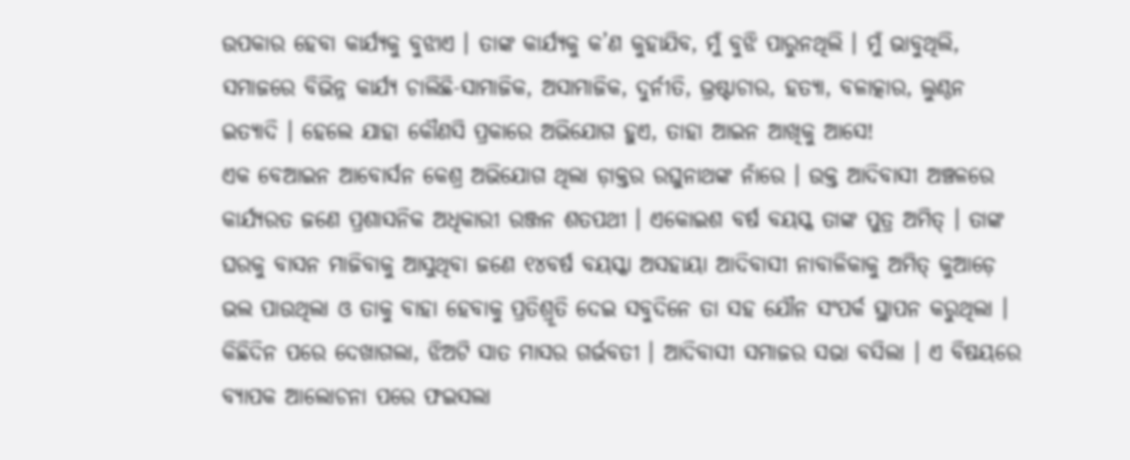ଉପକାର ହେବା କାର୍ଯ୍ୟକୁ ବୁଝାଏ । ତାଙ୍କ କାର୍ଯ୍ୟକୁ କ’ଣ କୁହାଯିବ, ମୁଁ ବୁଝି ପାରୁନଥିଲି । ମୁଁ ଭାବୁଥିଲି, ସମାଜରେ ବିଭିନ୍ନ କାର୍ଯ୍ୟ ଚାଲିଛି-ସାମାଜିକ, ଅସାମାଜିକ, ଦୁର୍ନୀତି, ଭ୍ରଷ୍ଟାଚାର, ହତ୍ୟା, ବଳାତ୍କାର, ଲୁଣ୍ଠନ ଇତ୍ୟାଦି । ହେଲେ ଯାହା କୌଣସି ପ୍ରକାରେ ଅଭିଯୋଗ ହୁଏ, ତାହା ଆଇନ ଆଖିକୁ ଆସେ!
ଏକ ବେଆଇନ ଆବୋର୍ସନ କେଶ୍ର ଅଭିଯୋଗ ଥିଲା ଡ଼ାକ୍ତର ରଘୁନାଥଙ୍କ ନାଁରେ । ଉକ୍ତ ଆଦିବାସୀ ଅଞ୍ଚଳରେ କାର୍ଯ୍ୟରତ ଜଣେ ପ୍ରଶାସନିକ ଅଧିକାରୀ ରଞ୍ଜନ ଶତପଥୀ । ଏକୋଇଶ ବର୍ଷ ବୟସ୍କ ତାଙ୍କ ପୁତ୍ର ଅମିତ୍ । ତାଙ୍କ ଘରକୁ ବାସନ ମାଜିବାକୁ ଆସୁଥିବା ଜଣେ ୧୪ବର୍ଷ ବୟସ୍କା ଅସହାୟା ଆଦିବାସୀ ନାବାଳିକାକୁ ଅମିତ୍ କୁଆଡ଼େ ଭଲ ପାଉଥିଲା ଓ ତାକୁ ବାହା ହେବାକୁ ପ୍ରତିଶ୍ରୂତି ଦେଇ ସବୁଦିନେ ତା ସହ ଯୌନ ସଂପର୍କ ସ୍ଥାପନ କରୁଥିଲା । କିଛିଦିନ ପରେ ଦେଖାଗଲା, ଝିଅଟି ସାତ ମାସର ଗର୍ଭବତୀ । ଆଦିବାସୀ ସମାଜର ସଭା ବସିଲା । ଏ ବିଷୟରେ ବ୍ୟାପକ ଆଲୋଚନା ପରେ ଫଇସଲା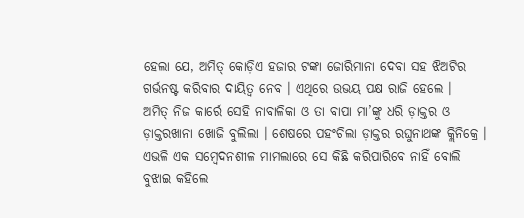ହେଲା ଯେ, ଅମିତ୍ କୋଡ଼ିଏ ହଜାର ଟଙ୍କା ଜୋରିମାନା ଦେବା ସହ ଝିଅଟିର ଗର୍ଭନଷ୍ଟ କରିବାର ଦାୟିତ୍ୱ ନେବ । ଏଥିରେ ଉଭୟ ପକ୍ଷ ରାଜି ହେଲେ ।
ଅମିତ୍ ନିଜ କାର୍ରେ ସେହି ନାବାଳିକା ଓ ତା ବାପା ମା’ଙ୍କୁ ଧରି ଡ଼ାକ୍ତର ଓ ଡ଼ାକ୍ତରଖାନା ଖୋଜି ବୁଲିଲା । ଶେଷରେ ପହଂଚିଲା ଡ଼ାକ୍ତର ରଘୁନାଥଙ୍କ କ୍ଲିନିକ୍ରେ । ଏଭଳି ଏକ ସମ୍ବେଦନଶୀଳ ମାମଲାରେ ସେ କିଛି କରିପାରିବେ ନାହିଁ ବୋଲି ବୁଝାଇ କହିଲେ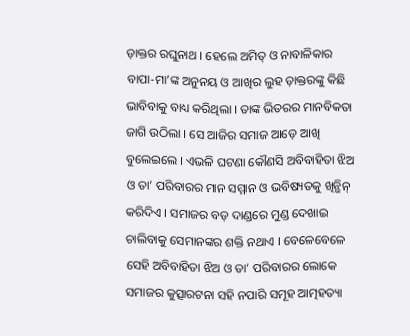ଡ଼ାକ୍ତର ରଘୁନାଥ । ହେଲେ ଅମିତ୍ ଓ ନାବାଳିକାର ବାପା-ମା’ଙ୍କ ଅନୁନୟ ଓ ଆଖିର ଲୁହ ଡ଼ାକ୍ତରଙ୍କୁ କିଛି ଭାବିବାକୁ ବାଧ୍ୟ କରିଥିଲା । ତାଙ୍କ ଭିତରର ମାନବିକତା ଜାଗି ଉଠିଲା । ସେ ଆଜିର ସମାଜ ଆଡ଼େ ଆଖି ବୁଲେଇଲେ । ଏଭଳି ଘଟଣା କୌଣସି ଅବିବାହିତା ଝିଅ ଓ ତା’ ପରିବାରର ମାନ ସମ୍ମାନ ଓ ଭବିଷ୍ୟତକୁ ଖିନ୍ଭିନ୍ କରିଦିଏ । ସମାଜର ବଡ଼ ଦାଣ୍ଡରେ ମୁଣ୍ଡ ଦେଖାଇ ଚାଲିବାକୁ ସେମାନଙ୍କର ଶକ୍ତି ନଥାଏ । ବେଳେବେଳେ ସେହି ଅବିବାହିତା ଝିଅ ଓ ତା’ ପରିବାରର ଲୋକେ ସମାଜର କୁତ୍ସାରଟନା ସହି ନପାରି ସମୂହ ଆତ୍ମହତ୍ୟା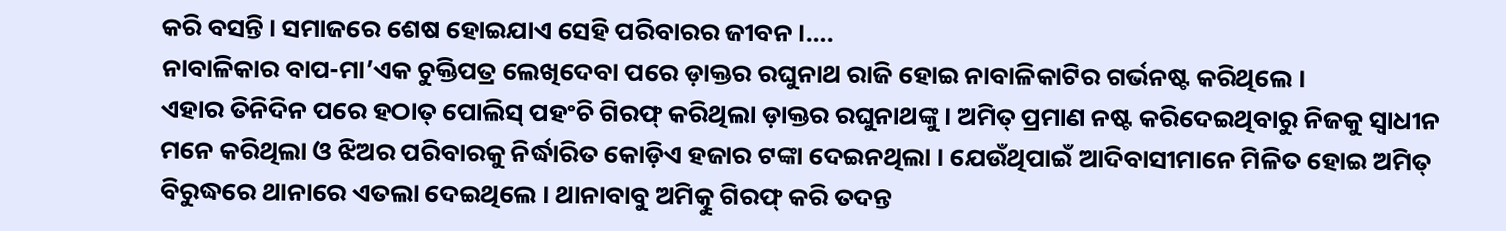କରି ବସନ୍ତି । ସମାଜରେ ଶେଷ ହୋଇଯାଏ ସେହି ପରିବାରର ଜୀବନ ।….
ନାବାଳିକାର ବାପ-ମା’ଏକ ଚୁକ୍ତିପତ୍ର ଲେଖିଦେବା ପରେ ଡ଼ାକ୍ତର ରଘୁନାଥ ରାଜି ହୋଇ ନାବାଳିକାଟିର ଗର୍ଭନଷ୍ଟ କରିଥିଲେ ।
ଏହାର ତିନିଦିନ ପରେ ହଠାତ୍ ପୋଲିସ୍ ପହଂଚି ଗିରଫ୍ କରିଥିଲା ଡ଼ାକ୍ତର ରଘୁନାଥଙ୍କୁ । ଅମିତ୍ ପ୍ରମାଣ ନଷ୍ଟ କରିଦେଇଥିବାରୁ ନିଜକୁ ସ୍ୱାଧୀନ ମନେ କରିଥିଲା ଓ ଝିଅର ପରିବାରକୁ ନିର୍ଦ୍ଧାରିତ କୋଡ଼ିଏ ହଜାର ଟଙ୍କା ଦେଇନଥିଲା । ଯେଉଁଥିପାଇଁ ଆଦିବାସୀମାନେ ମିଳିତ ହୋଇ ଅମିତ୍ ବିରୁଦ୍ଧରେ ଥାନାରେ ଏତଲା ଦେଇଥିଲେ । ଥାନାବାବୁ ଅମିତ୍କୁ ଗିରଫ୍ କରି ତଦନ୍ତ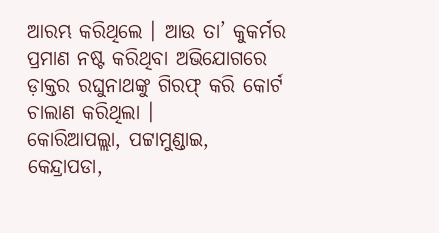ଆରମ୍ଭ କରିଥିଲେ । ଆଉ ତା’ କୁକର୍ମର ପ୍ରମାଣ ନଷ୍ଟ କରିଥିବା ଅଭିଯୋଗରେ ଡ଼ାକ୍ତର ରଘୁନାଥଙ୍କୁ ଗିରଫ୍ କରି କୋର୍ଟ ଚାଲାଣ କରିଥିଲା ।
କୋରିଆପଲ୍ଲା, ପଟ୍ଟାମୁଣ୍ଡାଇ,
କେନ୍ଦ୍ରାପଡା,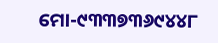ମୋ-୯୩୩୭୩୬୯୪୪୮